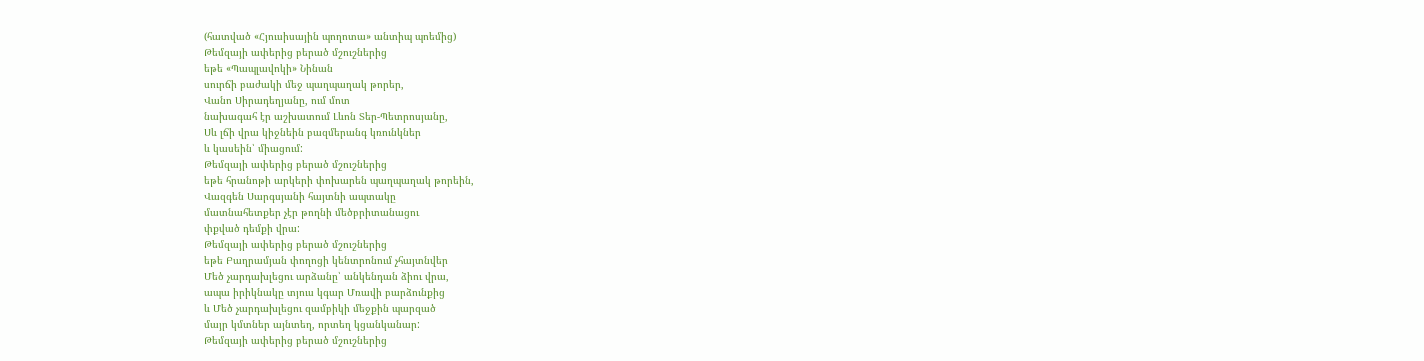(հատված «Հյուսիսային պողոտա» անտիպ պոեմից)
Թեմզայի ափերից բերած մշուշներից
եթե «Պապլավոկի» Նինան
սուրճի բաժակի մեջ պաղպաղակ թորեր,
Վանո Սիրադեղյանը, ում մոտ
նախագահ էր աշխատում Լևոն Տեր-Պետրոսյանը,
Սև լճի վրա կիջնեին բազմերանգ կռունկներ
և կասեին՝ միացում:
Թեմզայի ափերից բերած մշուշներից
եթե հրանոթի արկերի փոխարեն պաղպաղակ թորեին,
Վազգեն Սարգսյանի հայտնի ապտակը
մատնահետքեր չէր թողնի մեծբրիտանացու
փքված դեմքի վրա:
Թեմզայի ափերից բերած մշուշներից
եթե Բաղրամյան փողոցի կենտրոնում չհայտնվեր
Մեծ չարդախլեցու արձանը՝ անկենդան ձիու վրա,
ապա իրիկնակը տյուս կգար Մռավի բարձունքից
և Մեծ չարդախլեցու զամբիկի մեջքին պարզած
մայր կմտներ այնտեղ, որտեղ կցանկանար:
Թեմզայի ափերից բերած մշուշներից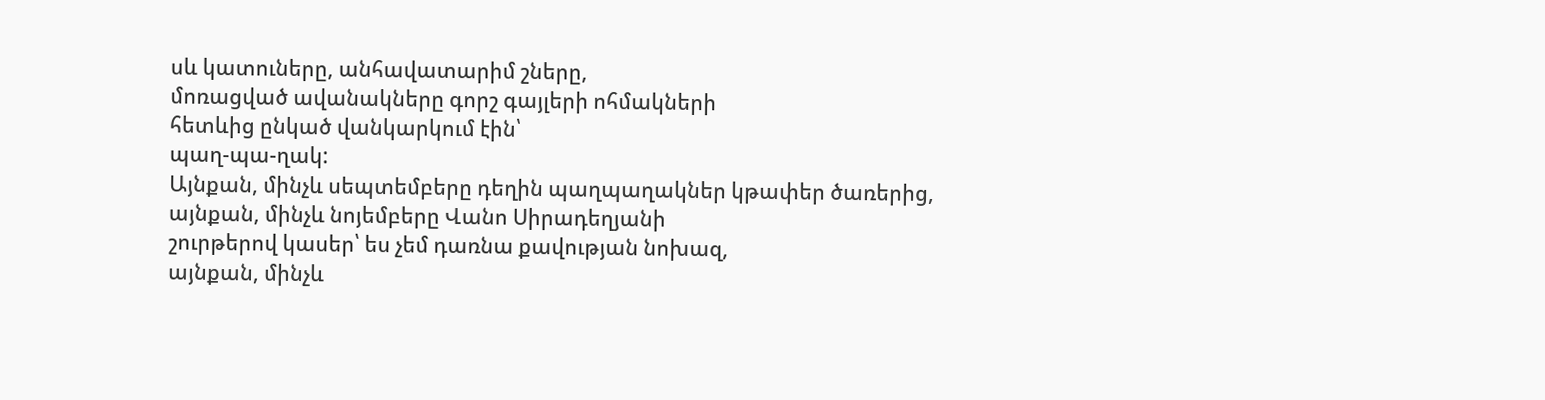սև կատուները, անհավատարիմ շները,
մոռացված ավանակները գորշ գայլերի ոհմակների
հետևից ընկած վանկարկում էին՝
պաղ-պա-ղակ:
Այնքան, մինչև սեպտեմբերը դեղին պաղպաղակներ կթափեր ծառերից,
այնքան, մինչև նոյեմբերը Վանո Սիրադեղյանի
շուրթերով կասեր՝ ես չեմ դառնա քավության նոխազ,
այնքան, մինչև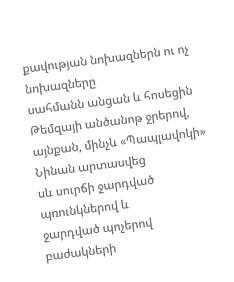քավության նոխազներն ու ոչ նոխազները
սահմանն անցան և հոսեցին Թեմզայի անծանոթ ջրերով,
այնքան, մինչև «Պապլավոկի» Նինան արտասվեց
սև սուրճի ջարդված պռունկներով և
ջարդված պոչերով բաժակների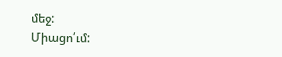մեջ:
Միացո՛ւմ: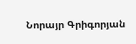Նորայր Գրիգորյան